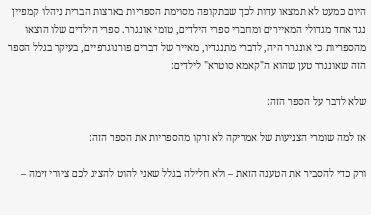היום כמעט לא תמצאו עדות לכך שבתקופה מסוימת הספריות בארצות הברית ניהלו קמפיין נגד אחד מגדולי המאיירים ומחברי ספרי הילדים, טומי אונגרר. ספרי הילדים שלו הוצאו מהספריות כי אונגרר היה, לדברי מתנגדיו, מאייר של דברים פורנוגרפיים, בעיקר בגלל הספר הזה שאונגרר טען שהוא ה"קאמא סוטרא" לילדים:

שלא לדבר על הספר הזה:

אז למה שומרי הצניעות של אמריקה לא זרקו מהספריות את הספר הזה:

ורק כדי להסביר את הטענה הזאת – ולא חלילה בגלל שאני להוט להציג לכם ציורי זימה –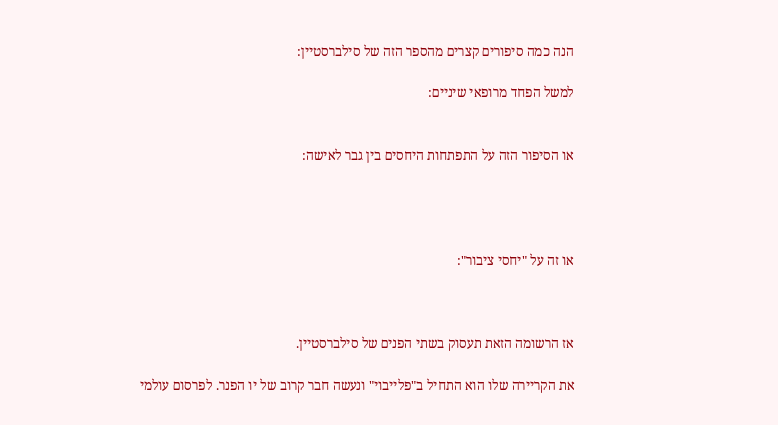הנה כמה סיפורים קצרים מהספר הזה של סילברסטיין:

למשל הפחד מרופאי שיניים:


או הסיפור הזה על התפתחות היחסים בין גבר לאישה:




או זה על "יחסי ציבור":



אז הרשומה הזאת תעסוק בשתי הפנים של סילברסטיין.

את הקריירה שלו הוא התחיל ב"פלייבוי" ונעשה חבר קרוב של יו הפנר. לפרסום עולמי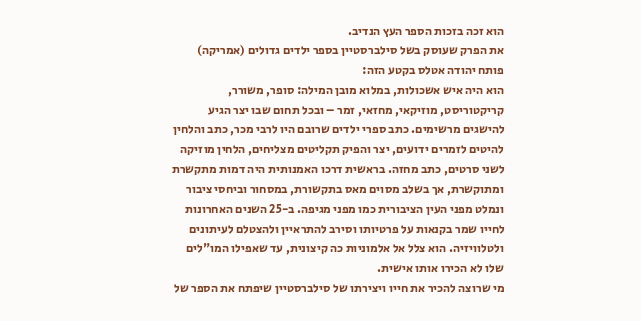הוא זכה בזכות הספר העץ הנדיב.
את הפרק שעוסק בשל סילברסטיין בספר ילדים גדולים (אמריקה) פותח יהודה אטלס בקטע הזה:
הוא היה איש אשכולות, במלוא מובן המילה: סופר, משורר, קריקטוריסט, מוזיקאי, מחזאי, זמר – ובכל תחום שבו יצר הגיע להישגים מרשימים. כתב ספרי ילדים שרובם היו לרבי מכר, כתב והלחין להיטים לזמרים ידועים, יצר והפיק תקליטים מצליחים, הלחין מוזיקה לשני סרטים, כתב מחזה. בראשית דרכו האמנותית היה דמות מתקשרת ומתוקשרת, אך בשלב מסוים מאס בתקשורת, במסחור וביחסי ציבור ונמלט מפני העין הציבורית כמו מפני מגיפה. ב-25 השנים האחרונות לחייו שמר בקנאות על פרטיותו וסירב להתראיין ולהצטלם לעיתונים ולטלוויזיה. הוא צלל אל אלמוניות כה קיצונית, עד שאפילו המו"לים שלו לא הכירו אותו אישית.
מי שרוצה להכיר את חייו ויצירתו של סילברסטיין שיפתח את הספר של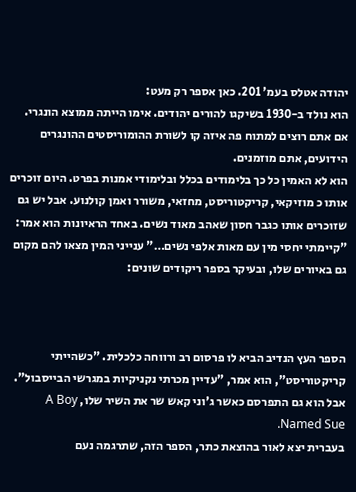יהודה אטלס בעמ' 201. כאן אספר רק מעט:
הוא נולד ב-1930 בשיקגו להורים יהודים. אימו הייתה ממוצא הונגרי. אם אתם רוצים למתוח פה איזה קו לשורת ההומוריסטים ההונגרים הידועים, אתם מוזמנים.
הוא לא האמין כל כך בלימודים בכלל ובלימודי אמנות בפרט. היום זוכרים אותו כ מוזיקאי, קריקטוריסט, מחזאי, משורר ואמן קולנוע. אבל יש גם שזוכרים אותו כגבר חסון שאהב מאוד נשים. באחד הראיונות הוא אמר: "קיימתי יחסי מין עם מאות אלפי נשים…" ענייני המין מצאו להם מקום גם באיורים שלו, ובעיקר בספר ריקודים שונים:



הספר העץ הנדיב הביא לו פרסום רב ורווחה כלכלית. "כשהייתי קריקטוריסט", הוא אמר, "עדיין מכרתי נקניקיות במגרשי הבייסבול". אבל הוא גם התפרסם כאשר ג'וני קאש שר את השיר שלו, A Boy Named Sue.
בעברית יצא לאור בהוצאת כתר, הספר הזה, שתרגמה נעם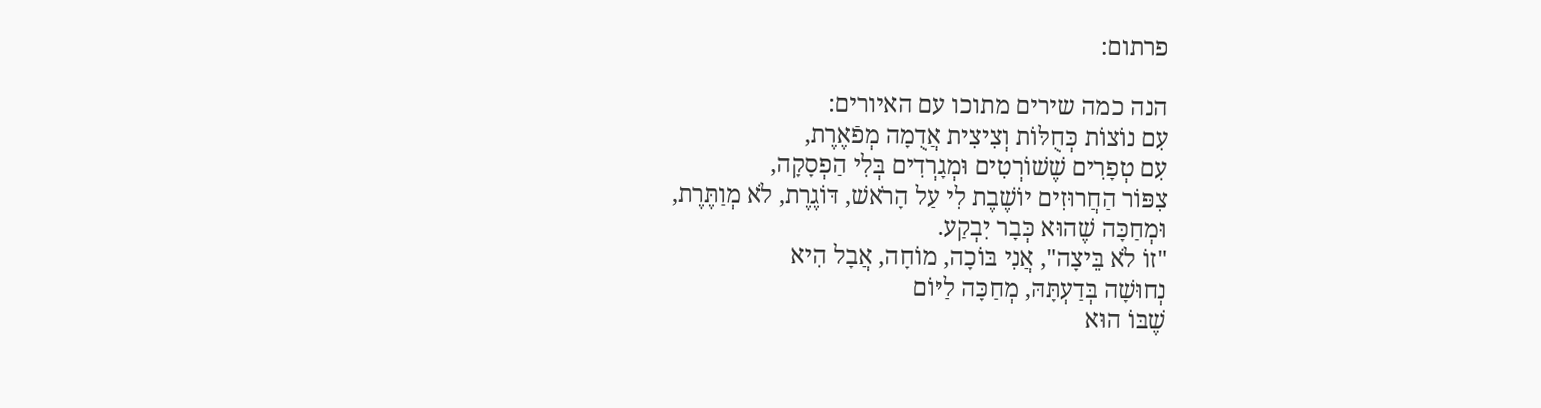פרתום:

הנה כמה שירים מתוכו עם האיורים:
עִם נוֹצוֹת כְּחֻלּוֹת וְצִיצִית אֲדֻמָה מְפֿאֶרֶת,
עִם טְפָרִים שֶׁשׁוֹרְטִים וּמְגָרְדִים בְּלִי הַפְסָקָה,
צִפּוֹר הַחֲרוּזִים יוֹשֶׁבֶת לִי עַל הָרֹאשׁ, דּוֹגֶרֶת, לֹא מְוַתֶּרֶת,
וּמְחַכָּה שֶׁהוּא כְּבָר יִבְקַע.
"זוֹ לֹא בֵּיצָה", אֲנִי בּוֹכָה, מוֹחָה, אֲבָל הִיא
נְחוּשָׁה בְּדַעְתָּהּ, מְחַכָּה לַיּוֹם
שֶׁבּוֹ הוּא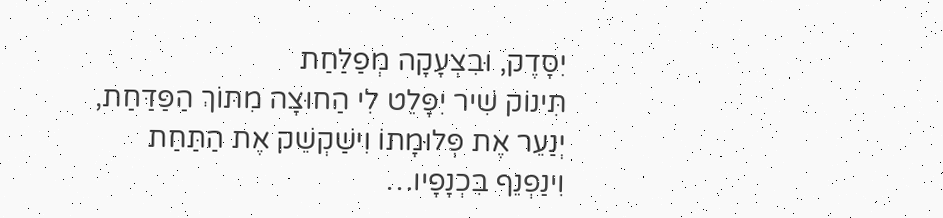יִסָּדֶק, וּבִצְעָקָה מְפַלַּחַת
תִּינוֹק שִׁיר יִפָּלֵט לִי הַחוּצָה מִתּוֹךְ הַפַּדַּחַת,
יְנַעֵר אֶת פְּלוּמָתוֹ וִישַׁקְשֵׁק אֶת הַתַּחַת
וִינַפְנֵף בִּכְנָפָיו…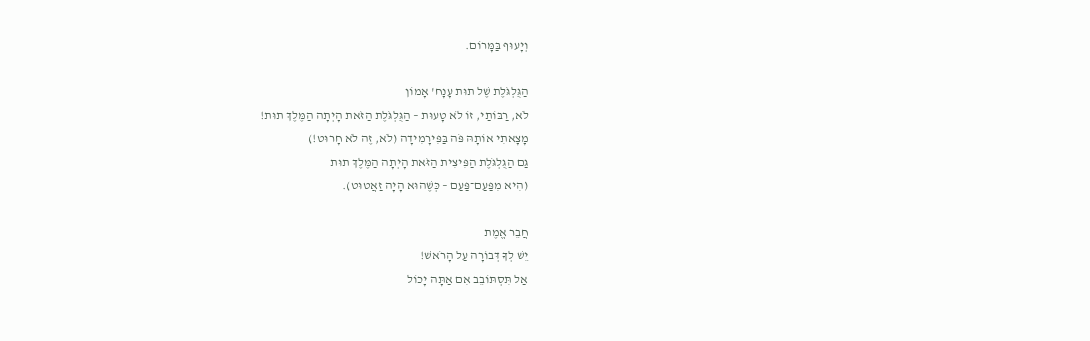וְיָעוּף בַּמָּרוֹם.

הַגֻּלְגֹּלֶת שֶׁל תוּת עָנָח' אָמוֹן
לֹא, רַבּוֹתַי, זוֹ לֹא טָעוּת – הַגֻּלְגֹּלֶת הַזֹּאת הָיְתָה הַמֶּלֶךְ תוּת!
מָצָאתִי אוֹתָהּ פֹּה בַּפִּירָמִידָה (לֹא, זֶה לֹא חָרוּט!)
גַּם הַגֻּלְגֹּלֶת הַפִּיצִית הַזֹּאת הָיְתָה הַמֶּלֶךְ תוּת
(הִיא מִפַּעַם־פַּעַם – כְּשֶׁהוּא הָיָה זַאֲטוּט).

חֲבֵר אֱמֶת
יֵשׁ לְךָ דְּבוֹרָה עַל הָרֹאשׁ!
אַל תִּסְתּוֹבֵב אִם אַתָּה יָכוֹל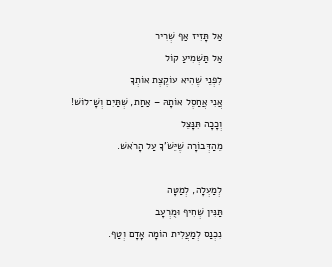אַל תָּזִיז אַף שְׁרִיר
אַל תַּשְׁמִיעַ קוֹל
לִפְנֵי שֶׁהִיא עוֹקֶצֶת אוֹתְךָ
אֲנִי אֲחַסֶל אוֹתָהּ – אַחַת, שְׁתַּיִם וְשָׁ־לוֹשׁ!
וְכָכָה תִּנָּצֵל
מֵהַדְּבוֹרָה שֶׁיֵּשֹׁ'ךָ עַל הָרֹאשׁ.

לְמַעְלָה, לְמַטָּה
תַּנִּין שְׁחִיף וּמֻרְעָב
נִכְנַס לְמַעֲלִית הוֹמָה אָדָם וְטַף.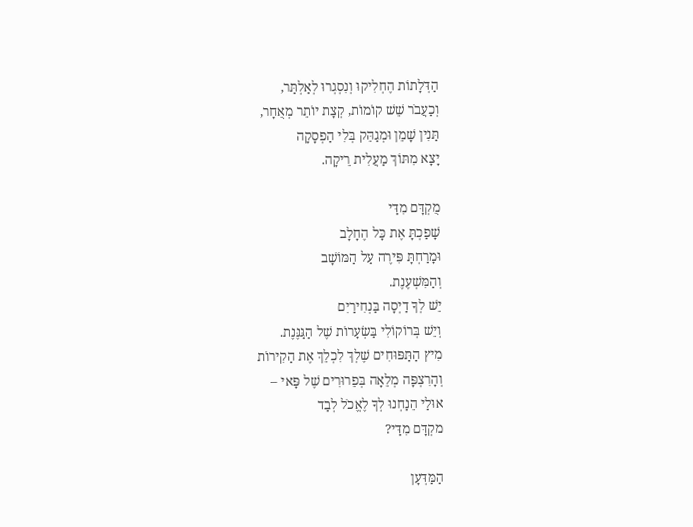הַדְּלָתוֹת הֶחְלִיקוּ וְנִסְגְרוּ לְאַלְתַּר,
וְכַעֲבֹר שֵׁשׁ קוֹמוֹת, קְצָת יוֹתֵר מְאֻחָר,
תַּנִין שָׁמֵן וּמְגַהֵּק בְּלִי הַפְסָקָה
יָצָא מִתּוֹךְ מַעֲלִית רֵיקָה.

מֻקְדָּם מִדַּי
שָׁפַכְתָּ אֶת כָּל הֶחָלָב
וּמָרַחְתָּ פִּירֶה עַל הַמּוֹשָׁב
וְהַמִּשְׁעֶנֶת.
יֵשׁ לְךָ דַיְסָה בַּנְחִירַיִם
וְיֵשׁ בְּרוֹקוֹלִי בַּשְׂעָרוֹת שֶׁל הַגַּנֶּנֶת.
מִיץ הַתַּפּוּחִים שֶׁלְךְ לִכְלֵךְ אֶת הַקִירוֹת
וְהָרִצְפָּה מְלֵאָה בְּפֵרוּרִים שֶׁל פָּאי –
אוּלַי הֵנַחְנוּ לְךָ לֶאֱכֹל לְבַד
מקְדָּם מִדַּי?

הַמַּדְּעָן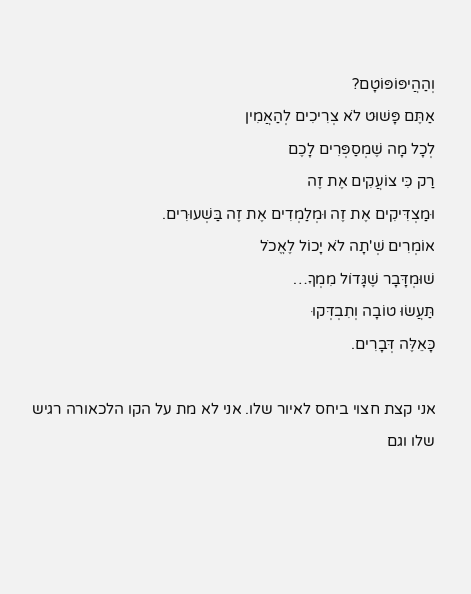וְהַהֲיפּוֹפּוֹטָם?
אַתֶּם פָּשׁוּט לֹא צְרִיכִים לְהַאֲמִין
לְכָל מָה שֶׁמְסַפְּרִים לָכֶם
רַק כִּי צוֹעֲקִים אֶת זֶה
וּמַצְדִּיקִים אֶת זֶה וּמְלַמְדִים אֶת זֶה בַּשְׁעוּרִים.
אוֹמְרִים שְׁ'תָה לֹא יָכוֹל לֶאֱכֹל
שׁוּמְדָּבָר שֶׁגָּדוֹל מִמְךָ…
תַּעֲשׂוּ טוֹבָה וְתִבְדְּקוּ
כָּאֵלֶּה דְּבָרִים.

אני קצת חצוי ביחס לאיור שלו. אני לא מת על הקו הלכאורה רגיש שלו וגם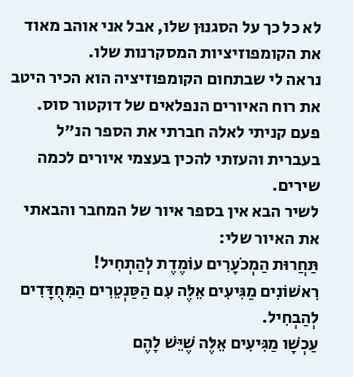לא כל כך על הסגנוּן שלו, אבל אני אוהב מאוד את הקומפוזיציות המסקרנות שלו.
נראה לי שבתחום הקומפוזיציה הוא הכיר היטב את רוח האיורים הנפלאים של דוקטור סוס.
פעם קניתי לאלה חברתי את הספר הנ"ל בעברית והעזתי להכין בעצמי איורים לכמה שירים.
לשיר הבא אין בספר איור של המחבר והבאתי את האיור שלי:
תַּחֲרוּת הַמְכֹעָרִים עוֹמֶדֶת לְהַתְחִיל!
רִאשׁוֹנִים מַגִּיעִים אֵלֶּה עִם הַסַּנְטֵרִים הַמִּחֻדָּדִים לְהַבְחִיל.
עַכְשָׁו מַגִּיעִים אֵלֶּה שֶׁיֵּשׁ לָהֶם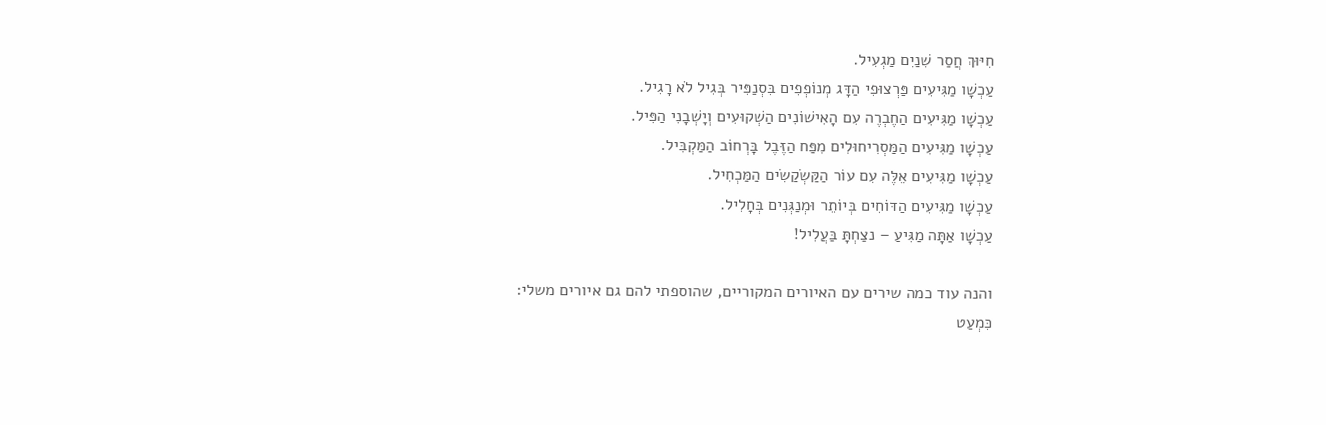חִיּוּךְ חֲסַר שִׁנַיִם מַגְעִיל.
עַכְשָׁו מַגִּיעִים פַּרְצוּפִי הַדָּג מְנוֹפְפִים בִּסְנַפִּיר בְּגִיל לֹא רָגִיל.
עַכְשָׁו מַגִּיעִים הַחֶבְרֶה עִם הָאִישׁוֹנִים הַשְׁקוּעִים וְיָשְׁבָנִי הַפִּיל.
עַכְשָׁו מַגִּיעִים הַמַּסְרִיחוּלִים מִפַּח הַזֶּבֶל בָּרְחוֹב הַמַּקְבִּיל.
עַכְשָׁו מַגִּיעִים אֵלֶּה עִם עוֹר הַקַּשְׂקַשִׂים הַמַּכְחִיל.
עַכְשָׁו מַגִּיעִים הַדּוֹחִים בְּיוֹתֵר וּמְנַגְּנִים בְּחָלִיל.
עַכְשָׁו אַתָּה מַגִּיעַ – נצַחְתָּ בַּעֲלִיל!

והנה עוד כמה שירים עם האיורים המקוריים, שהוספתי להם גם איורים משלי:
כִּמְעַט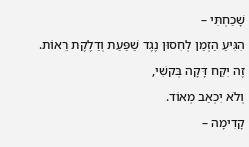שָׁכַחְתִּי –
הִגִּיעַ הַזְמַן לְחִסוּן נֶגֶד שַׁפַּעַת וְדַלֶקֶת רֵאוֹת.
זֶה יִקַּח דָּקָה בְּקשִׁי,
וְלֹא יִכְאַב מְאוֹד.
קָדִימָה –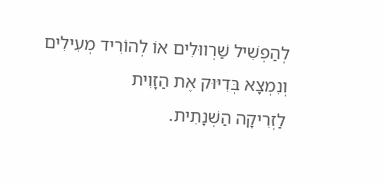לְהַפְשִׁיל שַׁרְווּלִים אוֹ לְהוֹרִיד מְעִילִים
וְנִמְצָא בְּדִיּוּק אֶת הַזָוִית
לַזְרִיקָה הַשְׁנָתִית.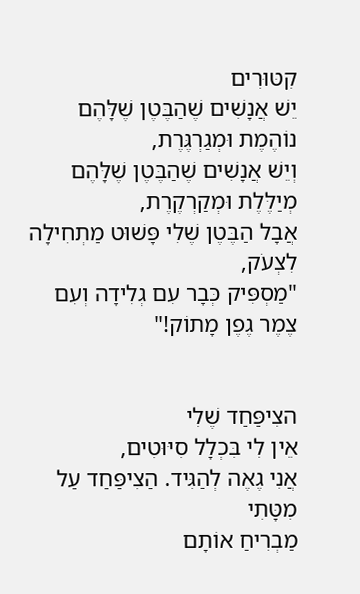קִטּוּרִים
יֵשׁ אֲנָשִׁים שֶׁהַבֶּטֶן שֶׁלָּהֶם נוֹהֶמֶת וּמְגַרְגֶּרֶת,
וְיֵשׁ אֲנָשִׁים שֶׁהַבֶּטֶן שֶׁלָּהֶם מְיַלֶּלֶת וּמְקַרְקֶרֶת,
אֲבָל הַבֶּטֶן שֶׁלִי פָּשׁוּט מַתְחִילָה לִצְעֹק,
"מַסְפִּיק כְּבָר עִם גְלִידָה וְעִם צֶמֶר גֶפֶן מָתוֹק!"


הצִיפַּחַד שֶׁלִי
אֵין לִי בִּכְלָל סִיּוּטִים,
אֲנִי גֶאֶה לְהַגִּיד. הַצִיפַּחַד עַל מִטָּתִי
מַבְרִיחַ אוֹתָם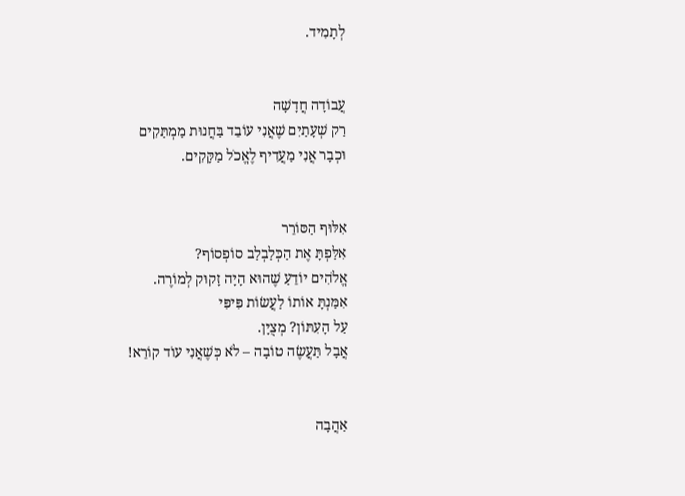לְתָמִיד.


עֲבוֹדָה חֲדָשָׁה
רַק שְׁעָתַיִם שֶׁאֲנִי עוֹבֵד בַּחֲנוּת מַמְתַּקִים
וּכְבָר אֲנִי מַעֲדִיף לֶאֱכֹל מַקָּקִים.


אִלּוּף הַסּוֹרֵר
אִלַּפְתָּ אֶת הַכְּלַבְלַב סוֹפְסוֹף?
אֱלֹהִים יוֹדֵעַ שֶׁהוּא הָיָה זָקוּק לְמוֹרֶה.
אִמַּנְתָּ אוֹתוֹ לַעֲשׂוֹת פִּיפִּי
עַל הָעִתּוֹן? מְצֻיָּן.
אֲבָל תַּעֲשֶׂה טוֹבָה – לֹא כְּשֶׁאֲנִי עוֹד קוֹרֵא!


אַהֲבָה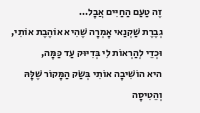זֶה טַעַם הַחַיִּים אֲבָל…
גְבֶרֶת שַׁקְנַאי אָמְרָה שֶׁהִיא אוֹהֶבֶת אוֹתִי,
וּכְדֵי לְהַרְאוֹת לִי בְּדִיּוּק עַד כַּמָּה,
היא הוֹשִׁיבָה אוֹתִי בְּשַׂק הַמָּקוֹר שֶׁלָּהּ
וְהֵטִיסָה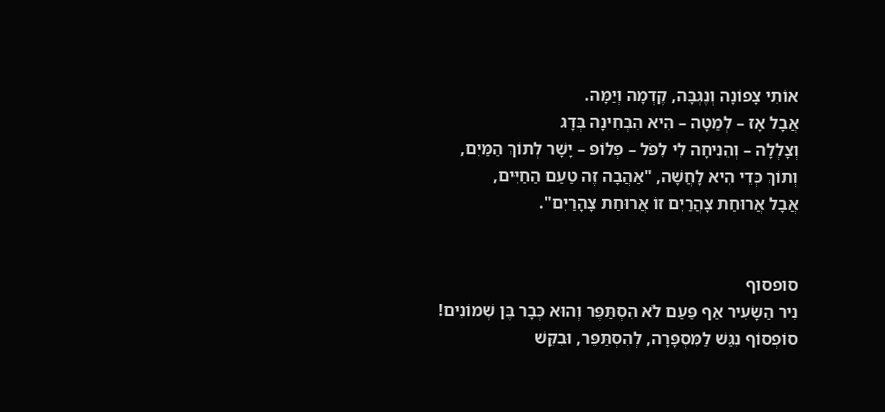אוֹתִי צָפוֹנָה וְנֶגְבָּה, קֶדְמָה וְיַמָּה.
אֲבָל אָז – לְמַטָה – הִיא הִבְחִינָה בְּדָג
וְצָלְלָה – וְהֵנִיחָה לִי לִפֹּל – פְלוֹפּ – יָשָׁר לְתוֹךְ הַמַּיִם,
וְתוֹךְ כְּדֵי הִיא לָחֲשָׁה, "אַהֲבָה זֶה טַעַם הַחַיִּים,
אֲבָל אֲרוּחַת צָהֲרַיִם זוֹ אֲרוּחַת צָהָרַיִם".


סופסוף
נִיר הַשָׂעִיר אַף פַּעַם לֹא הִסְתַּפֶּר וְהוּא כְּבָר בֶּן שְׁמוֹנִים!
סוֹפְסוֹף נִגַּשׁ לַמִּסְפָּרָה, לְהִסְתַּפֵּר, וּבִקֵּשׁ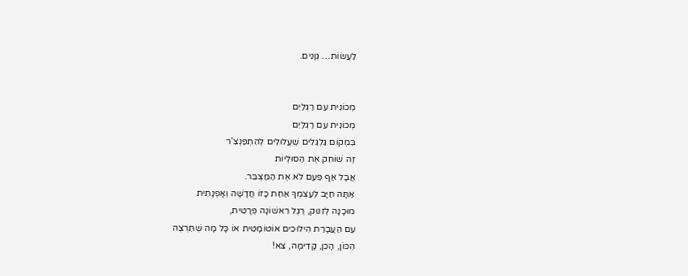לַעֲשׂוֹת… גְוָנִים.


מְכוֹנִית עִם רַגְלַיִם
מְכוֹנִית עִם רַגְלַיִם
בִּמְקוֹם גַּלְגַּלִים שֶׁעֲלוּלִים לְהִתְפַּנְצִ'ר
זֶה שׁוֹחֵק אֶת הַסוּלְיוֹת
אֲבָל אַף פַּעַם לֹא אֶת הַמַּצְבֵּר.
אַתָּה חַיָּב לְעַצְמְךָ אַחַת כָּזוֹ חֲדָשָׁה וְאָפְנָתִית
מוּכָנָה לְזִנּוּק, רֶגֶל רִאשׁוֹנָה פְּרָטִית,
עִם הַעֲבָרַת הִילוּכִים אוֹטוֹמָטִית אוֹ כָּל מָה שֶׁתִּרְצֶה
הִכּוֹן, הָכֵן, קָדִימָה, צֵא!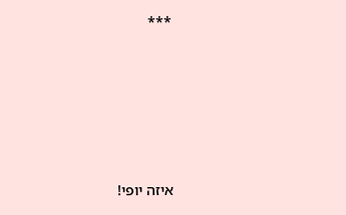***







איזה יופי!